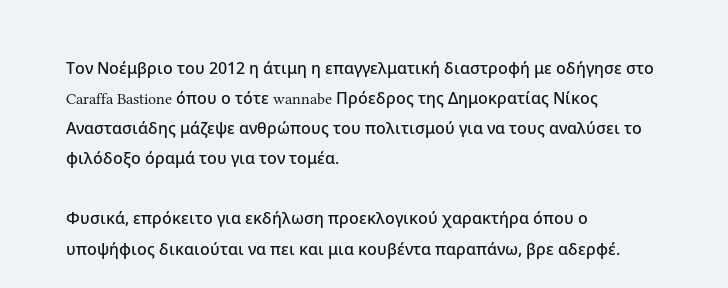Τον Νοέμβριο του 2012 η άτιμη η επαγγελματική διαστροφή με οδήγησε στο Caraffa Bastione όπου ο τότε wannabe Πρόεδρος της Δημοκρατίας Νίκος Αναστασιάδης μάζεψε ανθρώπους του πολιτισμού για να τους αναλύσει το φιλόδοξο όραμά του για τον τομέα.

Φυσικά, επρόκειτο για εκδήλωση προεκλογικού χαρακτήρα όπου ο υποψήφιος δικαιούται να πει και μια κουβέντα παραπάνω, βρε αδερφέ.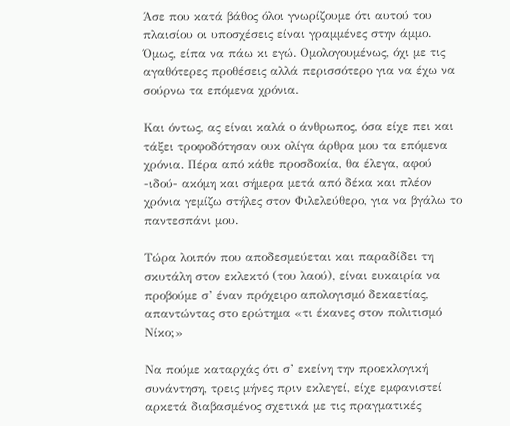Άσε που κατά βάθος όλοι γνωρίζουμε ότι αυτού του πλαισίου οι υποσχέσεις είναι γραμμένες στην άμμο. Όμως, είπα να πάω κι εγώ. Ομολογουμένως, όχι με τις αγαθότερες προθέσεις αλλά περισσότερο για να έχω να σούρνω τα επόμενα χρόνια.

Και όντως, ας είναι καλά ο άνθρωπος, όσα είχε πει και τάξει τροφοδότησαν ουκ ολίγα άρθρα μου τα επόμενα χρόνια. Πέρα από κάθε προσδοκία, θα έλεγα, αφού -ιδού- ακόμη και σήμερα μετά από δέκα και πλέον χρόνια γεμίζω στήλες στον Φιλελεύθερο, για να βγάλω το παντεσπάνι μου.

Τώρα λοιπόν που αποδεσμεύεται και παραδίδει τη σκυτάλη στον εκλεκτό (του λαού), είναι ευκαιρία να προβούμε σ’ έναν πρόχειρο απολογισμό δεκαετίας, απαντώντας στο ερώτημα «τι έκανες στον πολιτισμό Νίκο;»

Να πούμε καταρχάς ότι σ’ εκείνη την προεκλογική συνάντηση, τρεις μήνες πριν εκλεγεί, είχε εμφανιστεί αρκετά διαβασμένος σχετικά με τις πραγματικές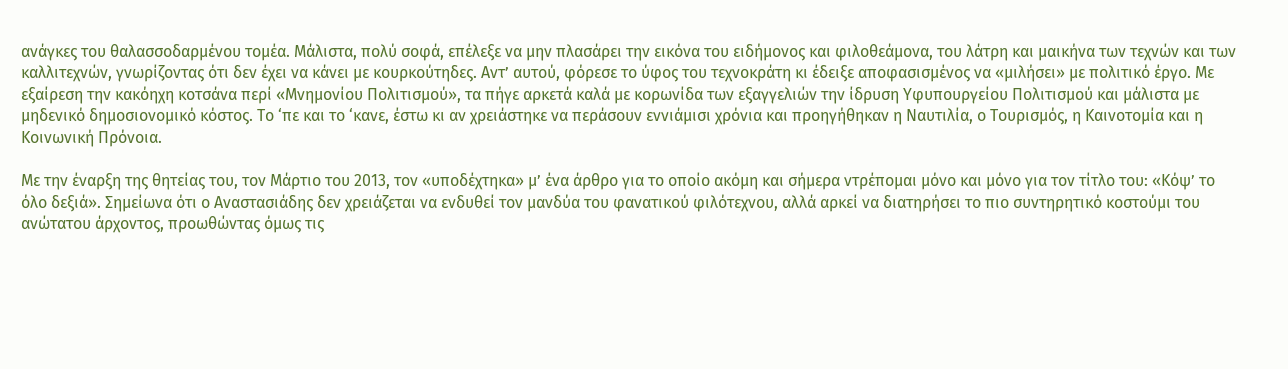ανάγκες του θαλασσοδαρμένου τομέα. Μάλιστα, πολύ σοφά, επέλεξε να μην πλασάρει την εικόνα του ειδήμονος και φιλοθεάμονα, του λάτρη και μαικήνα των τεχνών και των καλλιτεχνών, γνωρίζοντας ότι δεν έχει να κάνει με κουρκούτηδες. Αντ’ αυτού, φόρεσε το ύφος του τεχνοκράτη κι έδειξε αποφασισμένος να «μιλήσει» με πολιτικό έργο. Με εξαίρεση την κακόηχη κοτσάνα περί «Μνημονίου Πολιτισμού», τα πήγε αρκετά καλά με κορωνίδα των εξαγγελιών την ίδρυση Υφυπουργείου Πολιτισμού και μάλιστα με μηδενικό δημοσιονομικό κόστος. Το ‘πε και το ‘κανε, έστω κι αν χρειάστηκε να περάσουν εννιάμισι χρόνια και προηγήθηκαν η Ναυτιλία, ο Τουρισμός, η Καινοτομία και η Κοινωνική Πρόνοια.

Με την έναρξη της θητείας του, τον Μάρτιο του 2013, τον «υποδέχτηκα» μ’ ένα άρθρο για το οποίο ακόμη και σήμερα ντρέπομαι μόνο και μόνο για τον τίτλο του: «Κόψ’ το όλο δεξιά». Σημείωνα ότι ο Αναστασιάδης δεν χρειάζεται να ενδυθεί τον μανδύα του φανατικού φιλότεχνου, αλλά αρκεί να διατηρήσει το πιο συντηρητικό κοστούμι του ανώτατου άρχοντος, προωθώντας όμως τις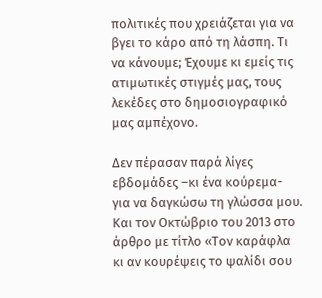πολιτικές που χρειάζεται για να βγει το κάρο από τη λάσπη. Τι να κάνουμε; Έχουμε κι εμείς τις ατιμωτικές στιγμές μας, τους λεκέδες στο δημοσιογραφικό μας αμπέχονο.

Δεν πέρασαν παρά λίγες εβδομάδες –κι ένα κούρεμα- για να δαγκώσω τη γλώσσα μου. Και τον Οκτώβριο του 2013 στο άρθρο με τίτλο «Τον καράφλα κι αν κουρέψεις το ψαλίδι σου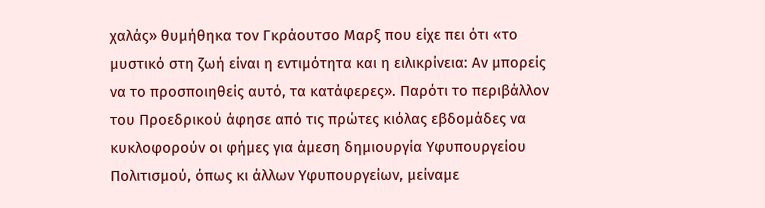χαλάς» θυμήθηκα τον Γκράουτσο Μαρξ που είχε πει ότι «το μυστικό στη ζωή είναι η εντιμότητα και η ειλικρίνεια: Αν μπορείς να το προσποιηθείς αυτό, τα κατάφερες». Παρότι το περιβάλλον του Προεδρικού άφησε από τις πρώτες κιόλας εβδομάδες να κυκλοφορούν οι φήμες για άμεση δημιουργία Υφυπουργείου Πολιτισμού, όπως κι άλλων Υφυπουργείων, μείναμε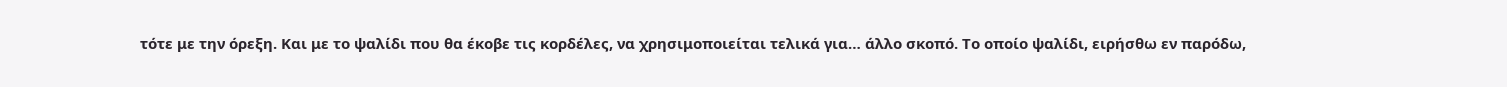τότε με την όρεξη. Και με το ψαλίδι που θα έκοβε τις κορδέλες, να χρησιμοποιείται τελικά για… άλλο σκοπό. Το οποίο ψαλίδι, ειρήσθω εν παρόδω,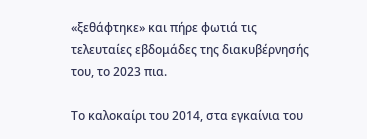«ξεθάφτηκε» και πήρε φωτιά τις τελευταίες εβδομάδες της διακυβέρνησής του, το 2023 πια.

Το καλοκαίρι του 2014, στα εγκαίνια του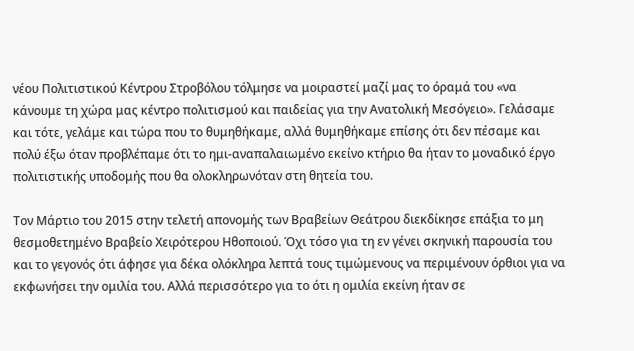νέου Πολιτιστικού Κέντρου Στροβόλου τόλμησε να μοιραστεί μαζί μας το όραμά του «να κάνουμε τη χώρα μας κέντρο πολιτισμού και παιδείας για την Ανατολική Μεσόγειο». Γελάσαμε και τότε, γελάμε και τώρα που το θυμηθήκαμε, αλλά θυμηθήκαμε επίσης ότι δεν πέσαμε και πολύ έξω όταν προβλέπαμε ότι το ημι-αναπαλαιωμένο εκείνο κτήριο θα ήταν το μοναδικό έργο πολιτιστικής υποδομής που θα ολοκληρωνόταν στη θητεία του.

Τον Μάρτιο του 2015 στην τελετή απονομής των Βραβείων Θεάτρου διεκδίκησε επάξια το μη θεσμοθετημένο Βραβείο Χειρότερου Ηθοποιού. Όχι τόσο για τη εν γένει σκηνική παρουσία του και το γεγονός ότι άφησε για δέκα ολόκληρα λεπτά τους τιμώμενους να περιμένουν όρθιοι για να εκφωνήσει την ομιλία του. Αλλά περισσότερο για το ότι η ομιλία εκείνη ήταν σε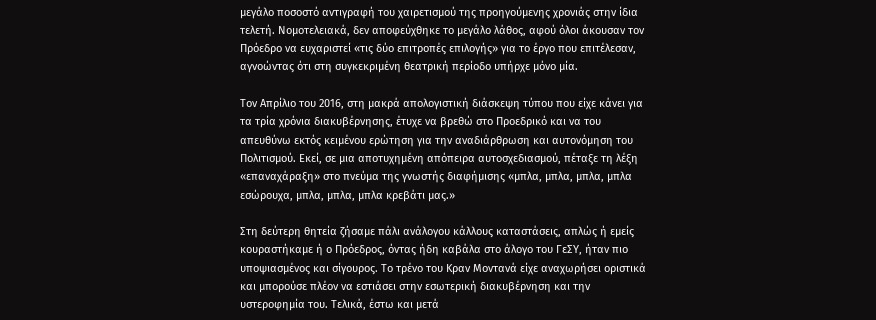μεγάλο ποσοστό αντιγραφή του χαιρετισμού της προηγούμενης χρονιάς στην ίδια τελετή. Νομοτελειακά, δεν αποφεύχθηκε το μεγάλο λάθος, αφού όλοι άκουσαν τον Πρόεδρο να ευχαριστεί «τις δύο επιτροπές επιλογής» για το έργο που επιτέλεσαν, αγνοώντας ότι στη συγκεκριμένη θεατρική περίοδο υπήρχε μόνο μία.

Τον Απρίλιο του 2016, στη μακρά απολογιστική διάσκεψη τύπου που είχε κάνει για τα τρία χρόνια διακυβέρνησης, έτυχε να βρεθώ στο Προεδρικό και να του απευθύνω εκτός κειμένου ερώτηση για την αναδιάρθρωση και αυτονόμηση του Πολιτισμού. Εκεί, σε μια αποτυχημένη απόπειρα αυτοσχεδιασμού, πέταξε τη λέξη «επαναχάραξη» στο πνεύμα της γνωστής διαφήμισης «μπλα, μπλα, μπλα, μπλα εσώρουχα, μπλα, μπλα, μπλα κρεβάτι μας.»

Στη δεύτερη θητεία ζήσαμε πάλι ανάλογου κάλλους καταστάσεις, απλώς ή εμείς κουραστήκαμε ή ο Πρόεδρος, όντας ήδη καβάλα στο άλογο του ΓεΣΥ, ήταν πιο υποψιασμένος και σίγουρος. Το τρένο του Κραν Μοντανά είχε αναχωρήσει οριστικά και μπορούσε πλέον να εστιάσει στην εσωτερική διακυβέρνηση και την υστεροφημία του. Τελικά, έστω και μετά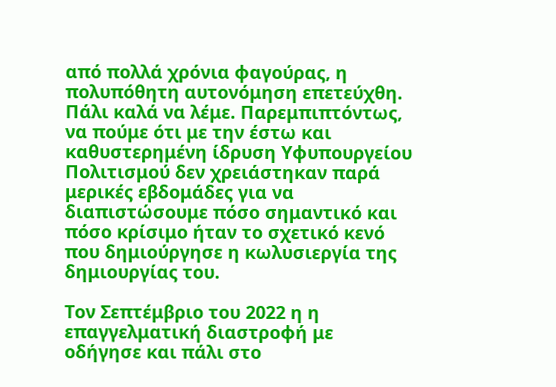από πολλά χρόνια φαγούρας, η πολυπόθητη αυτονόμηση επετεύχθη. Πάλι καλά να λέμε. Παρεμπιπτόντως, να πούμε ότι με την έστω και καθυστερημένη ίδρυση Υφυπουργείου Πολιτισμού δεν χρειάστηκαν παρά μερικές εβδομάδες για να διαπιστώσουμε πόσο σημαντικό και πόσο κρίσιμο ήταν το σχετικό κενό που δημιούργησε η κωλυσιεργία της δημιουργίας του.

Τον Σεπτέμβριο του 2022 η η επαγγελματική διαστροφή με οδήγησε και πάλι στο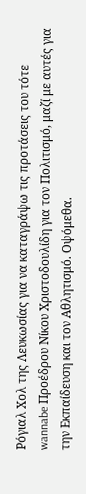Ρόγιαλ Χολ της Λευκωσίας για να καταγράψω τις προτάσεις του τότε wannabe Προέδρου Νίκου Χριστοδουλίδη για τον Πολιτισμό, μαζί με αυτές για την Εκπαίδευση και τον Αθλητισμό. Οψόμεθα.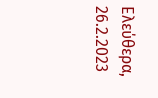Ελεύθερα, 26.2.2023